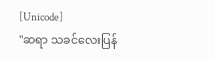[Unicode]
"ဆရာ သခင်လေးပြန်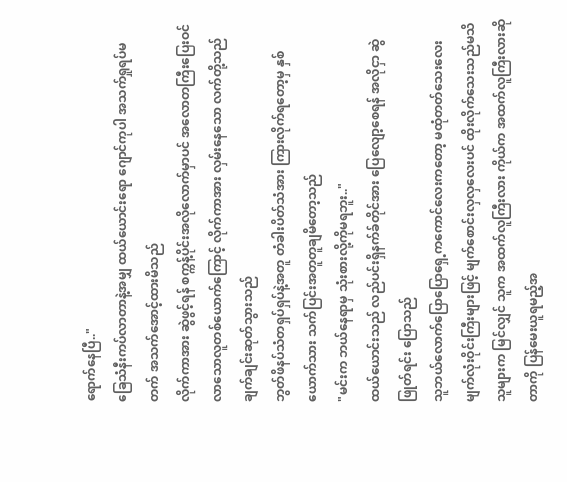ရောက်နေပြီ.."
ခြေသံနီးကပ်လာတာနဲ့အမျှ ထယ်ယောင်းရော ဂျောင်ကုပါ အသက်ရှုရပ်မတက် အသက်အောင့်ထားမိသည်
လိုက်ကာအား ဆွဲဖွင့်ရန် စက္ကန့်ပိုင်းအလိုလောက်မှာပင် အလောတကြီးပြေးဝင်လာသောလူတစ်ယောက်ကြောင့် လိုက်ကာအား လှမ်းနေသော လက်တို့သည် ချက်ချင်းဆုတ်သွားသည်
ဘွတ်ဖိနပ်သံတရှပ်ရှပ်နဲ့အတူ တံခါးပိတ်သံအား ကြားလိုက်ရတော့မှ နှစ်ယောက်သား သက်ပြင်းအတူတူချမိတော့သည်
"မင်းက ဘယ်နေရာမှ သုံးစားလို့ကိုမရဘူး.."
ထယ်ယောင်းသည် လည်ပင်းရှိနက်ခ်တိုင်အား ပြေလျော့စေရန် အလိုငှာ ဆွဲဖြုတ်ရင်း ပြောသည်
သူဘယ်လောက်ပြောပြောရှေ့ကကောင်လေးကတော့ မထုံတတ်သေးလေး
မျက်လုံးဝိုင်းကြီးများဖြင့် မျက်စောင်းလှလှလေးပင် ထိုးလိုက်သေးသည်မသိသူများက မြင်လျှင် သူက အထက်လူကြီးလား ကိုယ်က အထက်လူကြီးလားဆိုတာကို ပြန်မေးယူရမည့်အ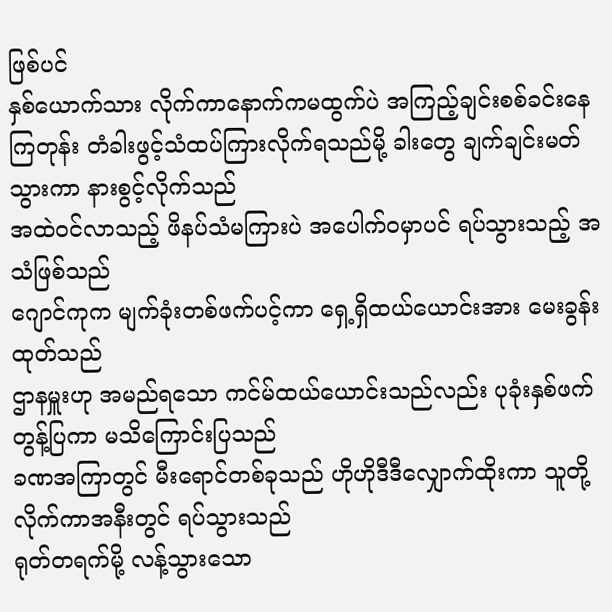ဖြစ်ပင်
နှစ်ယောက်သား လိုက်ကာနောက်ကမထွက်ပဲ အကြည့်ချင်းစစ်ခင်းနေကြတုန်း တံခါးဖွင့်သံထပ်ကြားလိုက်ရသည်မို့ ခါးတွေ ချက်ချင်းမတ်သွားကာ နားစွင့်လိုက်သည်
အထဲဝင်လာသည့် ဖိနပ်သံမကြားပဲ အပေါက်ဝမှာပင် ရပ်သွားသည့် အသံဖြစ်သည်
ဂျောင်ကုက မျက်ခုံးတစ်ဖက်ပင့်ကာ ရှေ့ရှိထယ်ယောင်းအား မေးခွန်းထုတ်သည်
ဌာနမှူးဟု အမည်ရသော ကင်မ်ထယ်ယောင်းသည်လည်း ပုခုံးနှစ်ဖက်တွန့်ပြကာ မသိကြောင်းပြသည်
ခဏအကြာတွင် မီးရောင်တစ်ခုသည် ဟိုဟိုဒီဒီလျှောက်ထိုးကာ သူတို့လိုက်ကာအနီးတွင် ရပ်သွားသည်
ရုတ်တရက်မို့ လန့်သွားသော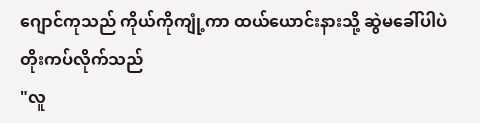ဂျောင်ကုသည် ကိုယ်ကိုကျုံ့ကာ ထယ်ယောင်းနားသို့ ဆွဲမခေါ်ပါပဲ တိုးကပ်လိုက်သည်
"လူ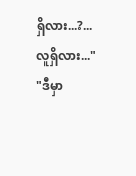ရှိလား...?... လူရှိလား..."
"ဒီမှာ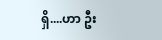ရှိ....ဟာ ဦး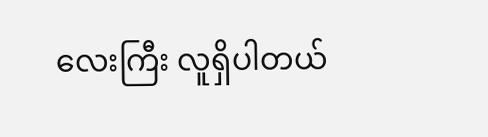လေးကြီး လူရှိပါတယ်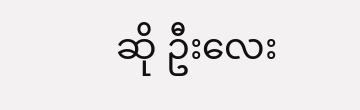ဆို ဦးလေး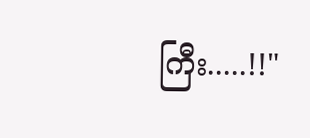ကြီး.....!!"